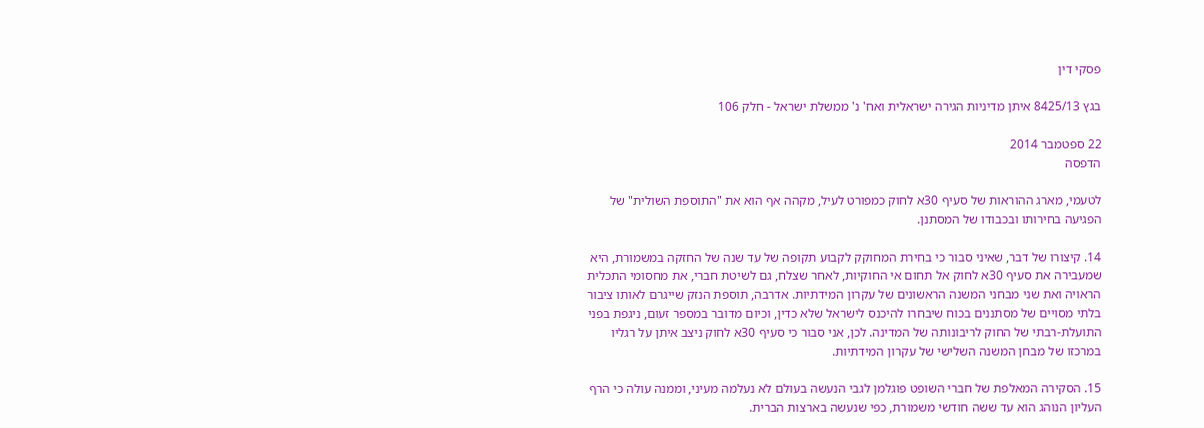פסקי דין

בגץ 8425/13 איתן מדיניות הגירה ישראלית ואח' נ' ממשלת ישראל - חלק 106

22 ספטמבר 2014
הדפסה

לטעמי, מארג ההוראות של סעיף 30א לחוק כמפורט לעיל, מקהה אף הוא את "התוספת השולית" של הפגיעה בחירותו ובכבודו של המסתנן.

14. קיצורו של דבר, שאיני סבור כי בחירת המחוקק לקבוע תקופה של עד שנה של החזקה במשמורת, היא שמעבירה את סעיף 30א לחוק אל תחום אי החוקיות, לאחר שצלח, גם לשיטת חברי, את מחסומי התכלית הראויה ואת שני מבחני המשנה הראשונים של עקרון המידתיות. אדרבה, תוספת הנזק שייגרם לאותו ציבור בלתי מסויים של מסתננים בכוח שיבחרו להיכנס לישראל שלא כדין, וכיום מדובר במספר זעום, ניגפת בפני התועלת-רבתי של החוק לריבונותה של המדינה. לכן, אני סבור כי סעיף 30א לחוק ניצב איתן על רגליו במרכזו של מבחן המשנה השלישי של עקרון המידתיות.

15. הסקירה המאלפת של חברי השופט פוגלמן לגבי הנעשה בעולם לא נעלמה מעיני, וממנה עולה כי הרף העליון הנוהג הוא עד ששה חודשי משמורת, כפי שנעשה בארצות הברית.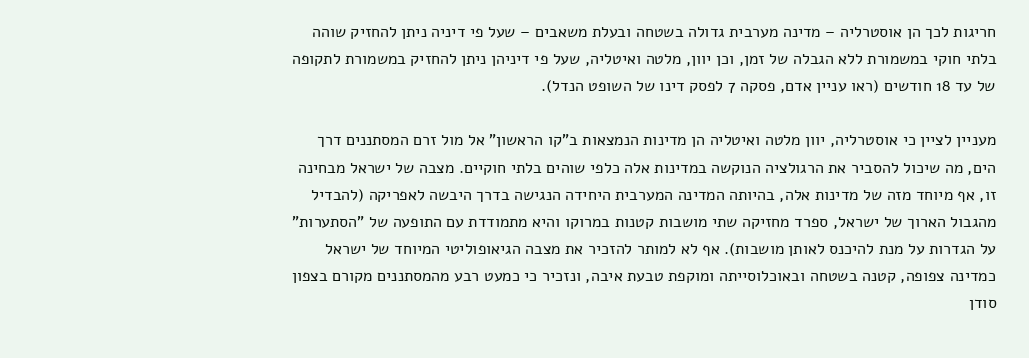חריגות לכך הן אוסטרליה – מדינה מערבית גדולה בשטחה ובעלת משאבים – שעל פי דיניה ניתן להחזיק שוהה בלתי חוקי במשמורת ללא הגבלה של זמן, וכן יוון, מלטה ואיטליה, שעל פי דיניהן ניתן להחזיק במשמורת לתקופה של עד 18 חודשים (ראו עניין אדם, פסקה 7 לפסק דינו של השופט הנדל).

מעניין לציין כי אוסטרליה, יוון מלטה ואיטליה הן מדינות הנמצאות ב"קו הראשון" אל מול זרם המסתננים דרך הים, מה שיכול להסביר את הרגולציה הנוקשה במדינות אלה כלפי שוהים בלתי חוקיים. מצבה של ישראל מבחינה זו, אף מיוחד מזה של מדינות אלה, בהיותה המדינה המערבית היחידה הנגישה בדרך היבשה לאפריקה (להבדיל מהגבול הארוך של ישראל, ספרד מחזיקה שתי מושבות קטנות במרוקו והיא מתמודדת עם התופעה של "הסתערות" על הגדרות על מנת להיכנס לאותן מושבות). אף לא למותר להזכיר את מצבה הגיאופוליטי המיוחד של ישראל כמדינה צפופה, קטנה בשטחה ובאוכלוסייתה ומוקפת טבעת איבה, ונזכיר כי כמעט רבע מהמסתננים מקורם בצפון סודן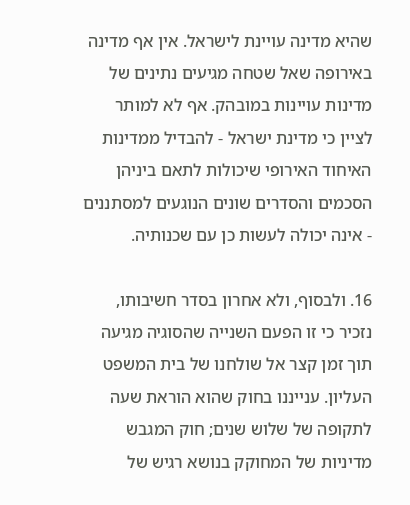שהיא מדינה עויינת לישראל. אין אף מדינה באירופה שאל שטחה מגיעים נתינים של מדינות עויינות במובהק. אף לא למותר לציין כי מדינת ישראל - להבדיל ממדינות האיחוד האירופי שיכולות לתאם ביניהן הסכמים והסדרים שונים הנוגעים למסתננים - אינה יכולה לעשות כן עם שכנותיה.

16. ולבסוף, ולא אחרון בסדר חשיבותו, נזכיר כי זו הפעם השנייה שהסוגיה מגיעה תוך זמן קצר אל שולחנו של בית המשפט העליון. ענייננו בחוק שהוא הוראת שעה לתקופה של שלוש שנים; חוק המגבש מדיניות של המחוקק בנושא רגיש של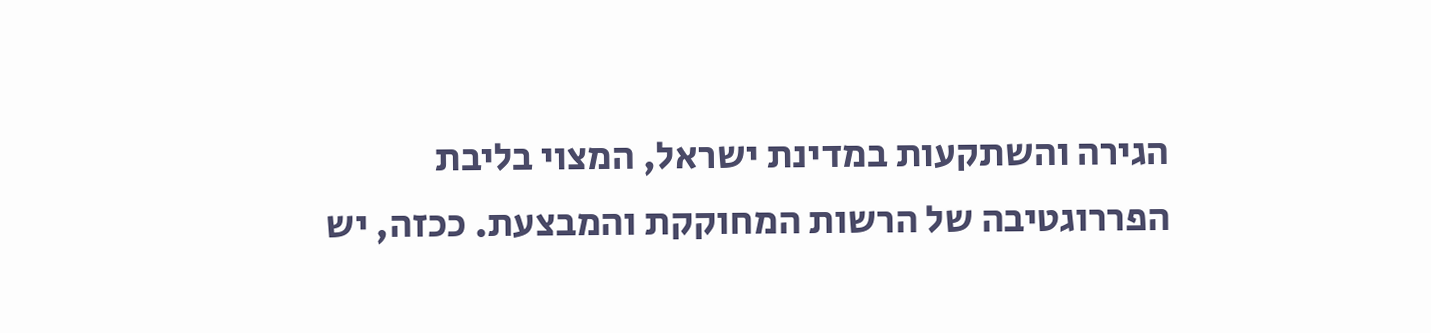הגירה והשתקעות במדינת ישראל, המצוי בליבת הפררוגטיבה של הרשות המחוקקת והמבצעת. ככזה, יש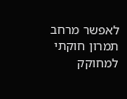לאפשר מרחב תמרון חוקתי למחוקק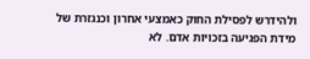ולהידרש לפסילת החוק כאמצעי אחרון וכנגזרת של מידת הפגיעה בזכויות אדם. לא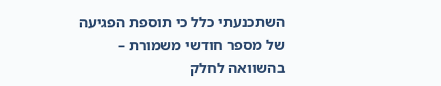השתכנעתי כלל כי תוספת הפגיעה של מספר חודשי משמורת – בהשוואה לחלק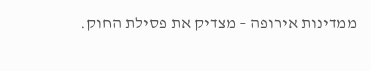ממדינות אירופה – מצדיק את פסילת החוק.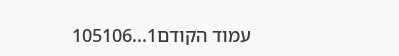עמוד הקודם1...105106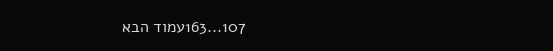107...163עמוד הבא